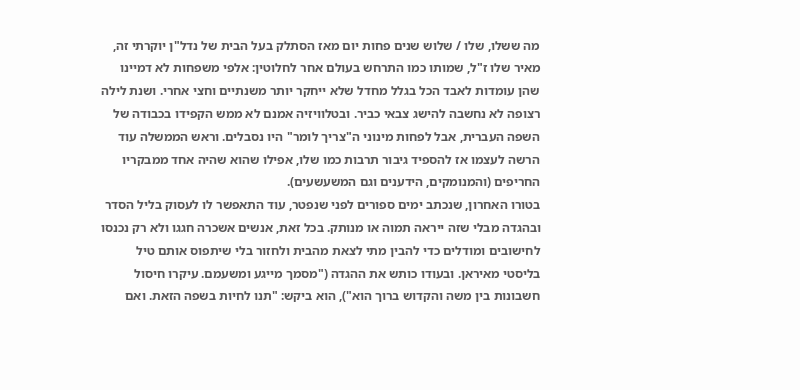מה ששלו, שלו / שלוש שנים פחות יום מאז הסתלק בעל הבית של נדל"ן יוקרתי זה, מאיר שלו ז"ל, שמותו כמו התרחש בעולם אחר לחלוטין: אלפי משפחות לא דמיינו שהן עומדות לאבד הכל בגלל מחדל שלא ייחקר יותר משנתיים וחצי אחרי. ושנת לילה רצופה לא נחשבה להישג צבאי כביר. ובטלוויזיה אמנם לא ממש הקפידו בכבודה של השפה העברית, אבל לפחות מינוני ה"צריך לומר" היו נסבלים. וראש הממשלה עוד הרשה לעצמו אז להספיד גיבור תרבות כמו שלו, אפילו שהוא שהיה אחד ממבקריו החריפים (והמנומקים, הידענים וגם המשעשעים).
בטורו האחרון, שנכתב ימים ספורים לפני שנפטר, עוד התאפשר לו לעסוק בליל הסדר ובהגדה מבלי שזה ייראה תמוה או מנותק. בכל זאת, אנשים אשכרה חגגו ולא רק נכנסו לחישובים ומודלים כדי להבין מתי לצאת מהבית ולחזור בלי שיתפוס אותם טיל בליסטי מאיראן. ובעודו כותש את ההגדה ("מסמך מייגע ומשעמם. עיקרו חיסול חשבונות בין משה והקדוש ברוך הוא"), הוא ביקש: "תנו לחיות בשפה הזאת. ואם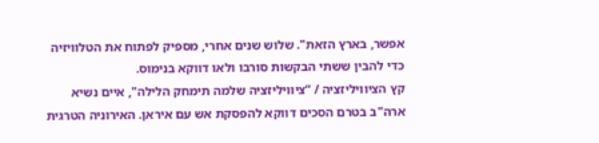אפשר, בארץ הזאת". שלוש שנים אחרי, מספיק לפתוח את הטלוויזיה כדי להבין ששתי הבקשות סורבו ולאו דווקא בנימוס.
קץ הציוויליזציה / “ציוויליזציה שלמה תימחק הלילה", איים נשיא ארה"ב בטרם הסכים דווקא להפסקת אש עם איראן. האירוניה הטרגית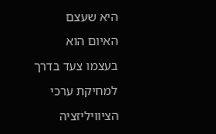היא שעצם האיום הוא בעצמו צעד בדרך למחיקת ערכי הציוויליזציה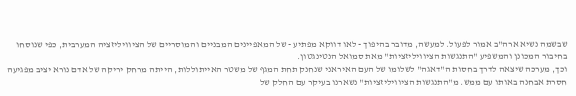שבשמה נשיא ארה"ב אמור לפעול. למעשה, מדובר בהיפוך - לאו דווקא מפתיע - של המאפיינים המבניים והמוסריים של הציוויליזציה המערבית, כפי שנוסחו בחיבור המכונן והמשפיע "התנגשות הציוויליזציות" מאת סמואל הנטינגטון.
וכך, מערכה שיצאה לדרך בחסות ה"דאגה" לשלומו של העם האיראני שנחנק תחת המגף של משטר האייתוללות, הייתה מרחק יריקה של אדם נורא יציב מפגיעה חסרת אבחנה באותו עם ממש. מ"התנגשות הציוויליזציות" נשארנו בעיקר עם החלק של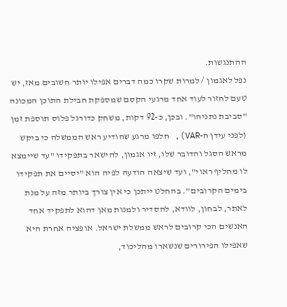ההתנגשות.
נפל לאגמון / למרות שקרו כמה דברים אפילו יותר חשובים מאז, יש טעם לחזור לעוד אחד מרגעי הקסם שמספקת חבילת התוכן המכונה "סביבת נתניהו". ובכן, כ-92 דקות, משחק כדורגל פלוס תוספת זמן (לפני עידן ה-VAR), חלפו מרגע שהודיע ראש הממשלה כי ביקש מראש הסגל והדובר שלו, זיו אגמון, להישאר בתפקידו "עד שיימצא לו מחליף ראוי", ועד שיצאה הודעה לפיה הוא "יסיים את תפקידו בימים הקרובים". בהחלט ייתכן כי אין צורך ביותר מזה על מנת לאתר, לבחון, לוודא, להסדיר ולמנות מאן דהוא לתפקיד אחד האנשים הכי קרובים לראש ממשלת ישראל. אופציה אחרת היא שאפילו הפירורים שנשארו מהליכוד,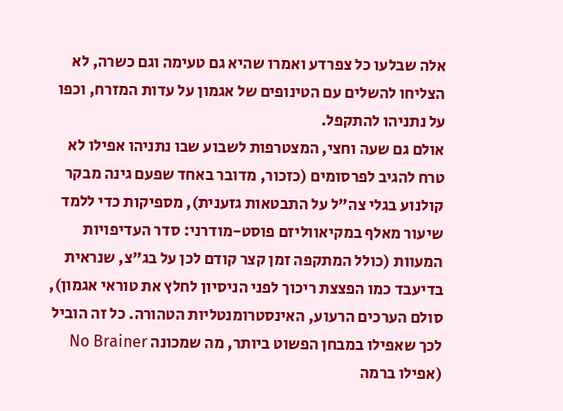אלה שבלעו כל צפרדע ואמרו שהיא גם טעימה וגם כשרה, לא הצליחו להשלים עם הטינופים של אגמון על עדות המזרח, וכפו על נתניהו להתקפל.
אולם גם שעה וחצי, המצטרפות לשבוע שבו נתניהו אפילו לא טרח להגיב לפרסומים (כזכור, מדובר באחד שפעם גינה מבקר קולנוע בגלי צה"ל על התבטאות גזענית), מספיקות כדי ללמד שיעור מאלף במקיאווליזם פוסט-מודרני: סדר העדיפויות המעוות (כולל המתקפה זמן קצר קודם לכן על בג"צ, שנראית בדיעבד כמו הפצצת ריכוך לפני הניסיון לחלץ את טוראי אגמון), סולם הערכים הרעוע, האינסטרומנטליות הטהורה. כל זה הוביל לכך שאפילו במבחן הפשוט ביותר, מה שמכונה No Brainer (אפילו ברמה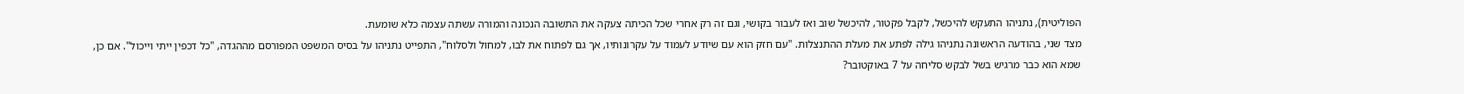הפוליטית), נתניהו התעקש להיכשל, לקבל פקטור, להיכשל שוב ואז לעבור בקושי, וגם זה רק אחרי שכל הכיתה צעקה את התשובה הנכונה והמורה עשתה עצמה כלא שומעת.
מצד שני, בהודעה הראשונה נתניהו גילה לפתע את מעלת ההתנצלות. "עם חזק הוא עם שיודע לעמוד על עקרונותיו, אך גם לפתוח את לבו, למחול ולסלוח", התפייט נתניהו על בסיס המשפט המפורסם מההגדה, "כל דכפין ייתי וייכול". אם כן, שמא הוא כבר מרגיש בשל לבקש סליחה על 7 באוקטובר?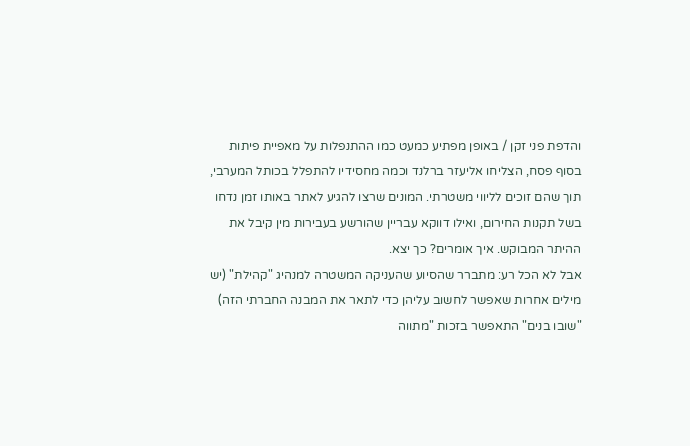והדפת פני זקן / באופן מפתיע כמעט כמו ההתנפלות על מאפיית פיתות בסוף פסח, הצליחו אליעזר ברלנד וכמה מחסידיו להתפלל בכותל המערבי, תוך שהם זוכים לליווי משטרתי. המונים שרצו להגיע לאתר באותו זמן נדחו בשל תקנות החירום, ואילו דווקא עבריין שהורשע בעבירות מין קיבל את ההיתר המבוקש. איך אומרים? כך יצא.
אבל לא הכל רע: מתברר שהסיוע שהעניקה המשטרה למנהיג "קהילת" (יש מילים אחרות שאפשר לחשוב עליהן כדי לתאר את המבנה החברתי הזה) "שובו בנים" התאפשר בזכות "מתווה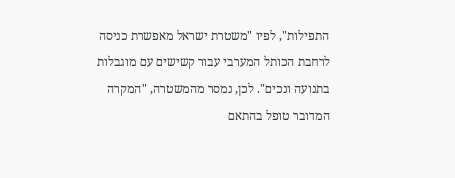התפילות", לפיו "משטרת ישראל מאפשרת כניסה לרחבת הכותל המערבי עבור קשישים עם מוגבלות בתנועה ונכים". לכן, נמסר מהמשטרה, "המקרה המדובר טופל בהתאם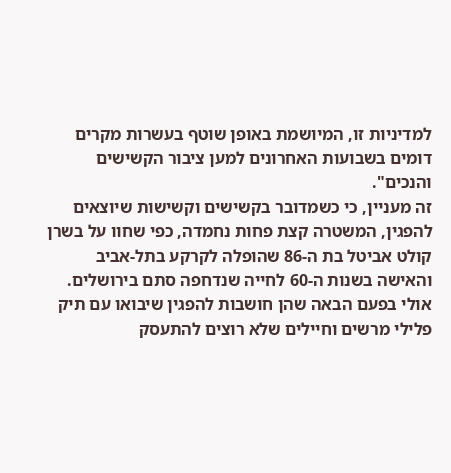למדיניות זו, המיושמת באופן שוטף בעשרות מקרים דומים בשבועות האחרונים למען ציבור הקשישים והנכים".
זה מעניין, כי כשמדובר בקשישים וקשישות שיוצאים להפגין, המשטרה קצת פחות נחמדה, כפי שחוו על בשרן קולט אביטל בת ה-86 שהופלה לקרקע בתל-אביב והאישה בשנות ה-60 לחייה שנדחפה סתם בירושלים. אולי בפעם הבאה שהן חושבות להפגין שיבואו עם תיק פלילי מרשים וחיילים שלא רוצים להתעסק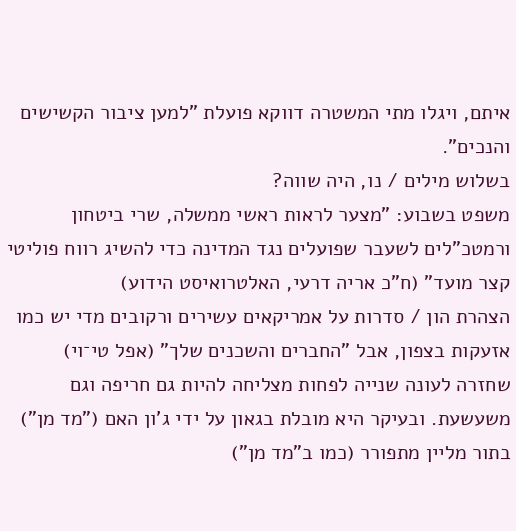איתם, ויגלו מתי המשטרה דווקא פועלת "למען ציבור הקשישים והנכים".
בשלוש מילים / נו, היה שווה?
משפט בשבוע: "מצער לראות ראשי ממשלה, שרי ביטחון ורמטכ"לים לשעבר שפועלים נגד המדינה כדי להשיג רווח פוליטי קצר מועד" (ח"כ אריה דרעי, האלטרואיסט הידוע)
הצהרת הון / סדרות על אמריקאים עשירים ורקובים מדי יש כמו אזעקות בצפון, אבל "החברים והשכנים שלך" (אפל טי־וי) שחזרה לעונה שנייה לפחות מצליחה להיות גם חריפה וגם משעשעת. ובעיקר היא מובלת בגאון על ידי ג'ון האם ("מד מן") בתור מליין מתפורר (כמו ב"מד מן")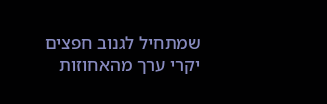שמתחיל לגנוב חפצים יקרי ערך מהאחוזות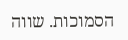הסמוכות. שווה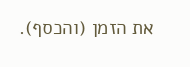את הזמן (והכסף).